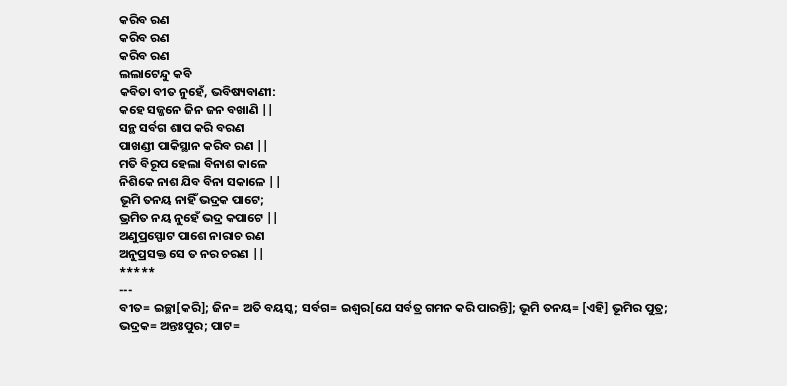କରିବ ରଣ
କରିବ ରଣ
କରିବ ରଣ
ଲଲାଟେନ୍ଦୁ କବି
କବିତା ବୀତ ନୁହେଁ, ଭବିଷ୍ୟବାଣୀ:
କହେ ସଜ୍ଜନେ ଜିନ ଜନ ବଖାଣି ||
ସନ୍ଥ ସର୍ବଗ ଶାପ କରି ବରଣ
ପାଖଣ୍ଡୀ ପାକିସ୍ଥାନ କରିବ ରଣ ||
ମତି ବିରୂପ ହେଲା ବିନାଶ କାଳେ
ନିଶିକେ ନାଶ ଯିବ ବିନା ସକାଳେ ||
ଭୂମି ତନୟ ନାହିଁ ଭଦ୍ରକ ପାଟେ;
ଭ୍ରମିତ ନୟ ନୁହେଁ ଭଦ୍ର କପାଟେ ||
ଅଣୁପ୍ରସ୍ଫୋଟ ପାଶେ ନାରାଚ ରଣ
ଅନୁପ୍ରସକ୍ତ ସେ ତ ନର ଚରଣ ||
*****
---
ବୀତ= ଇଚ୍ଛା[କରି]; ଜିନ= ଅତି ବୟସ୍କ; ସର୍ବଗ= ଇଶ୍ଵର[ଯେ ସର୍ବତ୍ର ଗମନ କରି ପାରନ୍ତି]; ଭୂମି ତନୟ= [ଏହି] ଭୂମିର ପୁତ୍ର; ଭଦ୍ରକ= ଅନ୍ତଃପୁର; ପାଟ=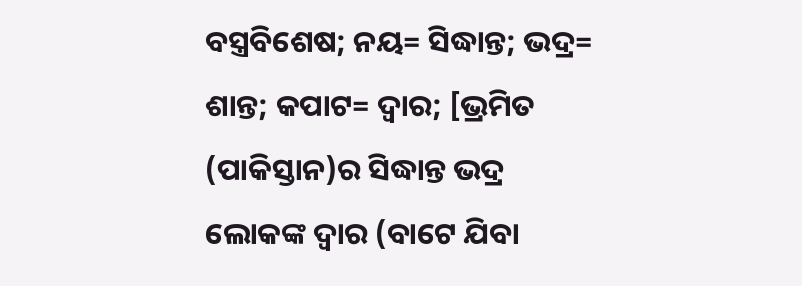ବସ୍ତ୍ରବିଶେଷ; ନୟ= ସିଦ୍ଧାନ୍ତ; ଭଦ୍ର= ଶାନ୍ତ; କପାଟ= ଦ୍ଵାର; [ଭ୍ରମିତ (ପାକିସ୍ତାନ)ର ସିଦ୍ଧାନ୍ତ ଭଦ୍ର ଲୋକଙ୍କ ଦ୍ଵାର (ବାଟେ ଯିବା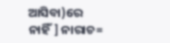ଆସିବା)ରେ ନାହିଁ] ନାରାଚ=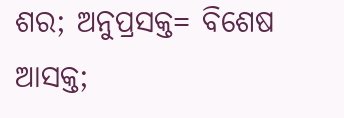ଶର; ଅନୁପ୍ରସକ୍ତ= ବିଶେଷ ଆସକ୍ତ;